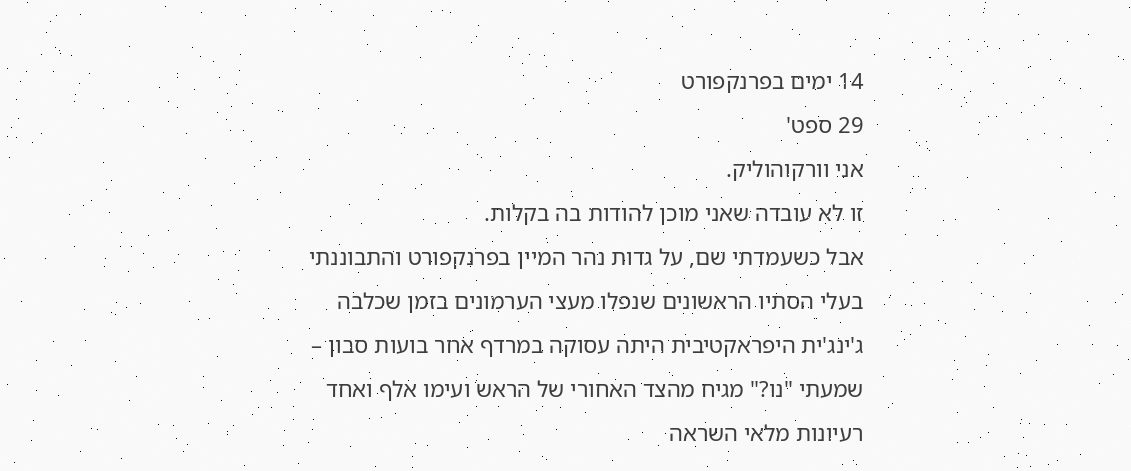14 ימים בפרנקפורט
29 ספט'
אני וורקוהוליק.
זו לא עובדה שאני מוכן להודות בה בקלות.
אבל כשעמדתי שם, על גדות נהר המיין בפרנקפורט והתבוננתי בעלי הסתיו הראשונים שנפלו מעצי הערמונים בזמן שכלבה ג'ינג'ית היפראקטיבית היתה עסוקה במרדף אחר בועות סבון – שמעתי "נו?" מגיח מהצד האחורי של הראש ועימו אלף ואחד רעיונות מלאי השראה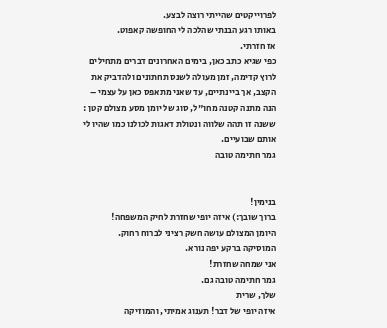לפרוייקטים שהייתי רוצה לבצע.
באותו רגע הבנתי שהלכה לי החופשה קאפוט.
אז חזרתי.
כפי שגיא כתב כאן, בימים האחרונים דברים מתחילים לרוץ קדימה, זמן מעולה לשנס תחתונים ולהדביק את הקצב, אך ביינתיים, עד שאני מתאפס כאן על עצמי – הנה מתנה קטנה מחו"ל, סוג של יומן מסע מצולם קטן :
ששנה זו תהה שלווה ונטולת דאגות לכולנו כמו שהיו לי אותם שבועיים.
גמר חתימה טובה


בנימין!
ברוך שובך:) איזה יופי שחזרת לחיק המשפחה!
היומן המצולם עושה חשק רציני לברוח רחוק.
המוסיקה ברקע יפה נורא.
אני שמחה שחזרת!
גמר חתימה טובה גם.
שלך, שרית
איזה יופי של דבר! תענוג אמיתי, והמוזיקה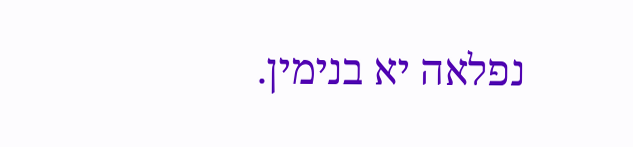נפלאה יא בנימין.